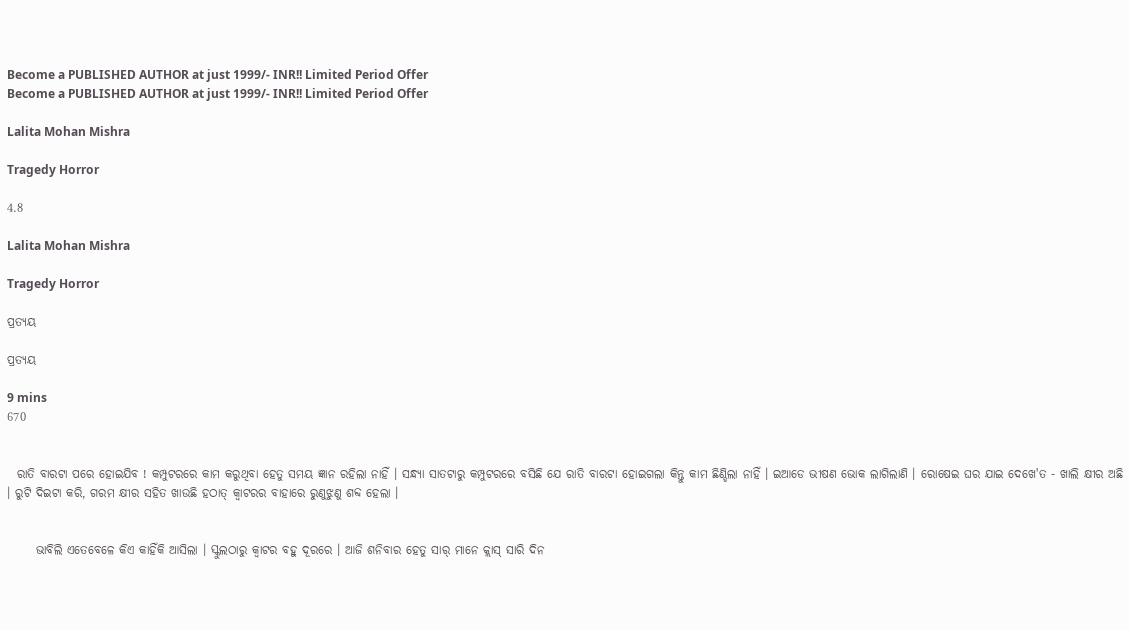Become a PUBLISHED AUTHOR at just 1999/- INR!! Limited Period Offer
Become a PUBLISHED AUTHOR at just 1999/- INR!! Limited Period Offer

Lalita Mohan Mishra

Tragedy Horror

4.8

Lalita Mohan Mishra

Tragedy Horror

ପ୍ରତ୍ୟୟ

ପ୍ରତ୍ୟୟ

9 mins
670


  ରାତି ବାରଟା ପରେ ହୋଇଯିବ ! କମ୍ପୁଟରରେ କାମ କରୁଥିବା ହେତୁ ସମୟ ଜ୍ଞାନ ରହିଲା ନାହିଁ । ସନ୍ଧ୍ୟା ସାତଟାରୁ କମ୍ପୁଟରରେ ବସିଛି ଯେ ରାତି ବାରଟା ହୋଇଗଲା କିନ୍ତୁ କାମ ଛିଣ୍ଡିଲା ନାହିଁ । ଇଆଡେ ଭୀଷଣ ଭୋକ ଲାଗିଲାଣି । ରୋଷେଇ ଘର ଯାଇ ଦେଖେ'ତ - ଖାଲି କ୍ଷୀର ଅଛି । ରୁଟି ଦିଇଟା କରି, ଗରମ କ୍ଷୀର ସହିତ ଖାଉଛି ହଠାତ୍ କ୍ବାଟରର ବାହାରେ ରୁଣୁଝୁଣୁ ଶବ୍ଦ ହେଲା ।


      ଭାବିଲି ଏତେବେଳେ କିଏ କାହିଁକି ଆସିଲା । ସ୍କୁଲଠାରୁ କ୍ବାଟର ବହୁ ଦୂରରେ । ଆଜି ଶନିବାର ହେତୁ ସାର୍ ମାନେ କ୍ଲାସ୍ ସାରି ଦିନ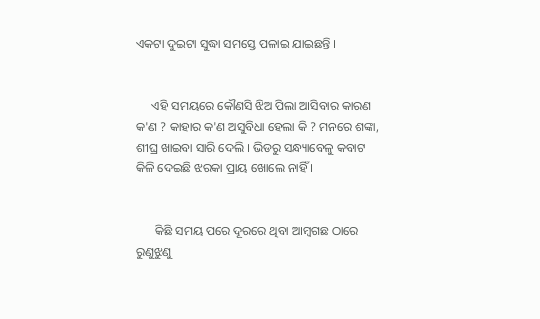ଏକଟା ଦୁଇଟା ସୁଦ୍ଧା ସମସ୍ତେ ପଳାଇ ଯାଇଛନ୍ତି ।


     ଏହି ସମୟରେ କୌଣସି ଝିଅ ପିଲା ଆସିବାର କାରଣ କ'ଣ ? କାହାର କ'ଣ ଅସୁବିଧା ହେଲା କି ? ମନରେ ଶଙ୍କା, ଶୀଘ୍ର ଖାଇବା ସାରି ଦେଲି । ଭିଡରୁ ସନ୍ଧ୍ୟାବେଳୁ କବାଟ କିଳି ଦେଇଛି ଝରକା ପ୍ରାୟ ଖୋଲେ ନାହିଁ ।


      କିଛି ସମୟ ପରେ ଦୂରରେ ଥିବା ଆମ୍ବଗଛ ଠାରେ ରୁଣୁଝୁଣୁ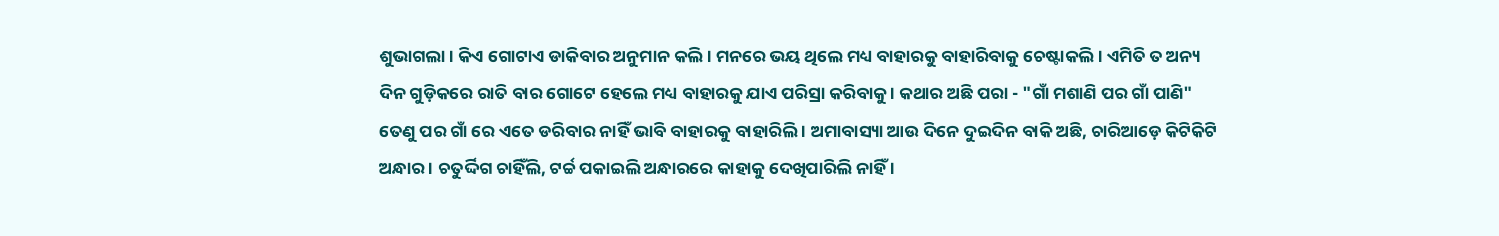ଶୁଭାଗଲା । କିଏ ଗୋଟାଏ ଡାକିବାର ଅନୁମାନ କଲି । ମନରେ ଭୟ ଥିଲେ ମଧ୍ୟ ବାହାରକୁ ବାହାରିବାକୁ ଚେଷ୍ଟାକଲି । ଏମିତି ତ ଅନ୍ୟ ଦିନ ଗୁଡ଼ିକରେ ରାତି ବାର ଗୋଟେ ହେଲେ ମଧ୍ୟ ବାହାରକୁ ଯାଏ ପରିସ୍ରା କରିବାକୁ । କଥାର ଅଛି ପରା - "ଗାଁ ମଶାଣି ପର ଗାଁ ପାଣି" ତେଣୁ ପର ଗାଁ ରେ ଏତେ ଡରିବାର ନାହିଁ ଭାବି ବାହାରକୁ ବାହାରିଲି । ଅମାବାସ୍ୟା ଆଉ ଦିନେ ଦୁଇଦିନ ବାକି ଅଛି, ଚାରିଆଡ଼େ କିଟିକିଟି ଅନ୍ଧାର । ଚତୁର୍ଦ୍ଦିଗ ଚାହିଁଲି, ଟର୍ଚ୍ଚ ପକାଇଲି ଅନ୍ଧାରରେ କାହାକୁ ଦେଖିପାରିଲି ନାହିଁ ।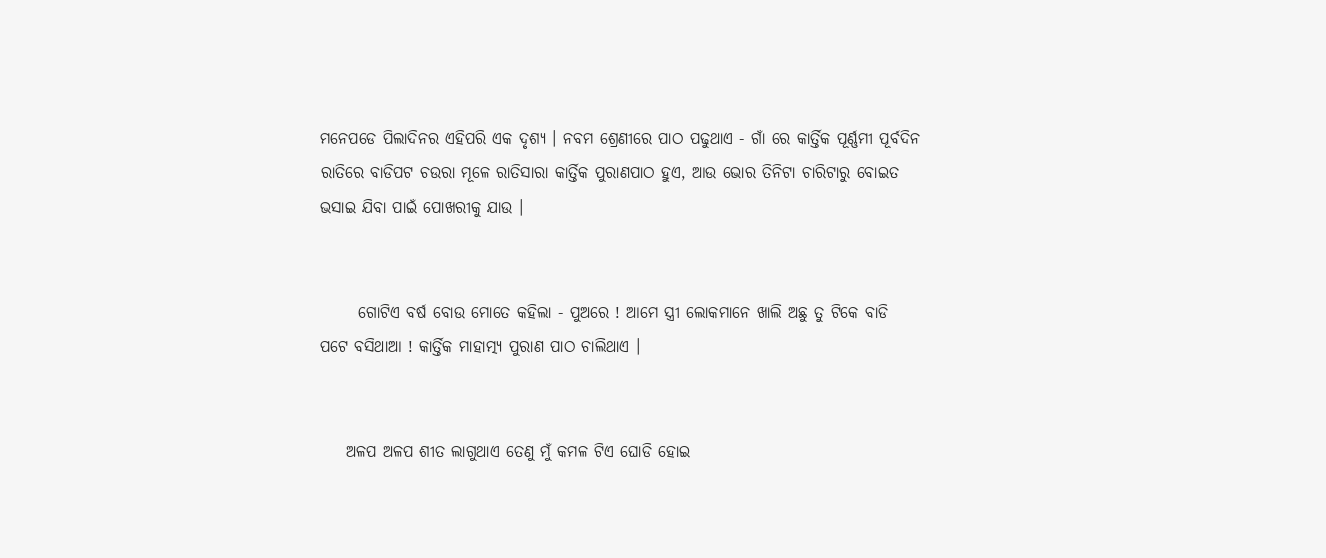ମନେପଡେ ପିଲାଦିନର ଏହିପରି ଏକ ଦୃଶ୍ୟ । ନବମ ଶ୍ରେଣୀରେ ପାଠ ପଢୁଥାଏ - ଗାଁ ରେ କାର୍ତ୍ତିକ ପୂର୍ଣ୍ଣମୀ ପୂର୍ବଦିନ ରାତିରେ ବାଡିପଟ ଚଉରା ମୂଳେ ରାତିସାରା କାର୍ତ୍ତିକ ପୁରାଣପାଠ ହୁଏ, ଆଉ ଭୋର ତିନିଟା ଚାରିଟାରୁ ବୋଇତ ଭସାଇ ଯିବା ପାଇଁ ପୋଖରୀକୁ ଯାଉ ।


      ଗୋଟିଏ ବର୍ଷ ବୋଉ ମୋତେ କହିଲା - ପୁଅରେ ! ଆମେ ସ୍ତ୍ରୀ ଲୋକମାନେ ଖାଲି ଅଛୁ ତୁ ଟିକେ ବାଡି ପଟେ ବସିଥାଆ ! କାର୍ତ୍ତିକ ମାହାତ୍ମ୍ୟ ପୁରାଣ ପାଠ ଚାଲିଥାଏ ।


    ଅଳପ ଅଳପ ଶୀତ ଲାଗୁଥାଏ ତେଣୁ ମୁଁ କମଳ ଟିଏ ଘୋଡି ହୋଇ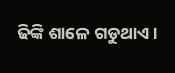ଢିଙ୍କି ଶାଳେ ଗଡୁଥାଏ ।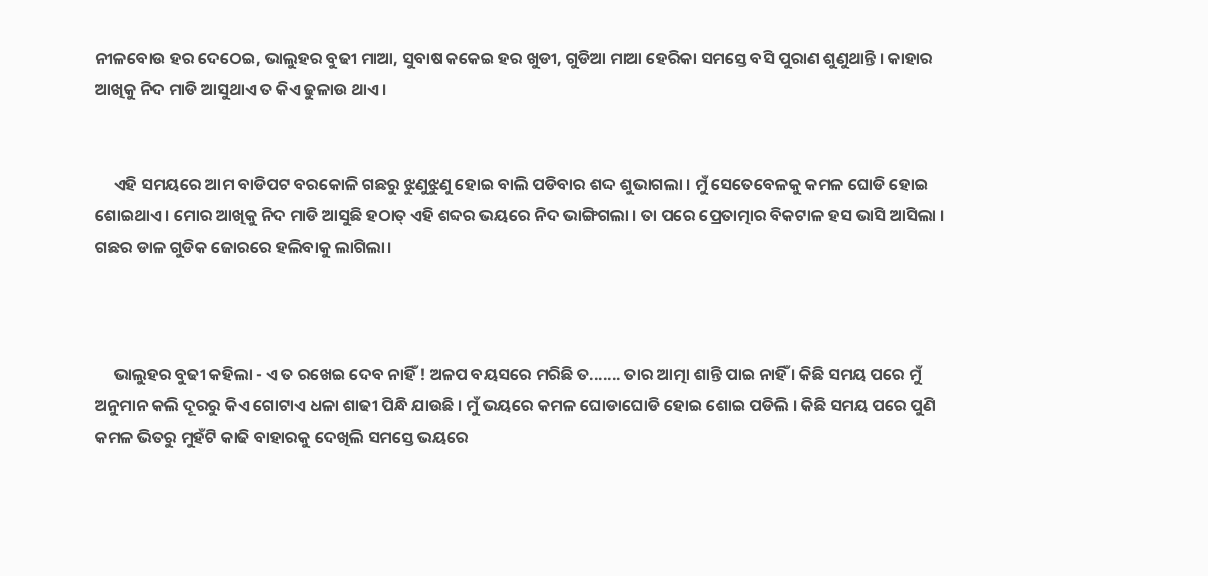ନୀଳବୋଉ ହର ଦେଠେଇ, ଭାଲୁହର ବୁଢୀ ମାଆ, ସୁବାଷ କକେଇ ହର ଖୁଡୀ, ଗୁଡିଆ ମାଆ ହେରିକା ସମସ୍ତେ ବସି ପୁରାଣ ଶୁଣୁଥାନ୍ତି । କାହାର ଆଖିକୁ ନିଦ ମାଡି ଆସୁଥାଏ ତ କିଏ ଢୁଳାଉ ଥାଏ ।


     ଏହି ସମୟରେ ଆମ ବାଡିପଟ ବରକୋଳି ଗଛରୁ ଝୁଣୁଝୁଣୁ ହୋଇ ବାଲି ପଡିବାର ଶଦ୍ଦ ଶୁଭାଗଲା । ମୁଁ ସେତେବେଳକୁ କମଳ ଘୋଡି ହୋଇ ଶୋଇଥାଏ । ମୋର ଆଖିକୁ ନିଦ ମାଡି ଆସୁଛି ହଠାତ୍ ଏହି ଶବ୍ଦର ଭୟରେ ନିଦ ଭାଙ୍ଗିଗଲା । ତା ପରେ ପ୍ରେତାତ୍ମାର ବିକଟାଳ ହସ ଭାସି ଆସିଲା । ଗଛର ଡାଳ ଗୁଡିକ ଜୋରରେ ହଲିବାକୁ ଲାଗିଲା।



     ଭାଲୁହର ବୁଢୀ କହିଲା - ଏ ତ ରଖେଇ ଦେବ ନାହିଁ ! ଅଳପ ବୟସରେ ମରିଛି ତ....... ତାର ଆତ୍ମା ଶାନ୍ତି ପାଇ ନାହିଁ । କିଛି ସମୟ ପରେ ମୁଁ ଅନୁମାନ କଲି ଦୂରରୁ କିଏ ଗୋଟାଏ ଧଳା ଶାଢୀ ପିନ୍ଧି ଯାଉଛି । ମୁଁ ଭୟରେ କମଳ ଘୋଡାଘୋଡି ହୋଇ ଶୋଇ ପଡିଲି । କିଛି ସମୟ ପରେ ପୁଣି କମଳ ଭିତରୁ ମୁହଁଟି କାଢି ବାହାରକୁ ଦେଖିଲି ସମସ୍ତେ ଭୟରେ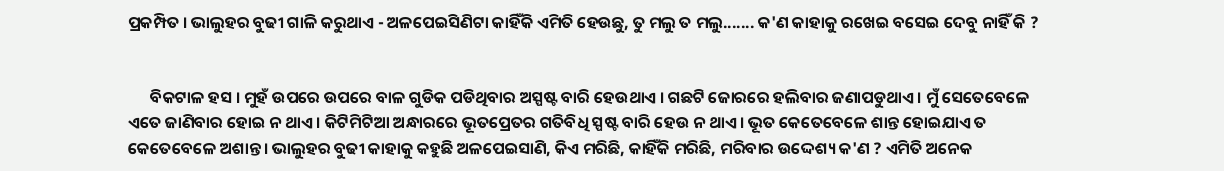ପ୍ରକମ୍ପିତ । ଭାଲୁହର ବୁଢୀ ଗାଳି କରୁଥାଏ - ଅଳପେଇସିଣିଟା କାହିଁକି ଏମିତି ହେଉଛୁ, ତୁ ମଲୁ ତ ମଲୁ....... କ'ଣ କାହାକୁ ରଖେଇ ବସେଇ ଦେବୁ ନାହିଁ କି ?


      ବିକଟାଳ ହସ । ମୁହଁ ଉପରେ ଉପରେ ବାଳ ଗୁଡିକ ପଡିଥିବାର ଅସ୍ପଷ୍ଟ ବାରି ହେଉଥାଏ । ଗଛଟି ଜୋରରେ ହଲିବାର ଜଣାପଡୁଥାଏ । ମୁଁ ସେତେବେଳେ ଏତେ ଜାଣିବାର ହୋଇ ନ ଥାଏ । କିଟିମିଟିଆ ଅନ୍ଧାରରେ ଭୂତପ୍ରେତର ଗତିବିଧି ସ୍ପଷ୍ଟ ବାରି ହେଉ ନ ଥାଏ । ଭୂତ କେତେବେଳେ ଶାନ୍ତ ହୋଇଯାଏ ତ କେତେବେଳେ ଅଶାନ୍ତ । ଭାଲୁହର ବୁଢୀ କାହାକୁ କହୁଛି ଅଳପେଇସାଣି, କିଏ ମରିଛି, କାହିଁକି ମରିଛି, ମରିବାର ଉଦ୍ଦେଶ୍ୟ କ'ଣ ? ଏମିତି ଅନେକ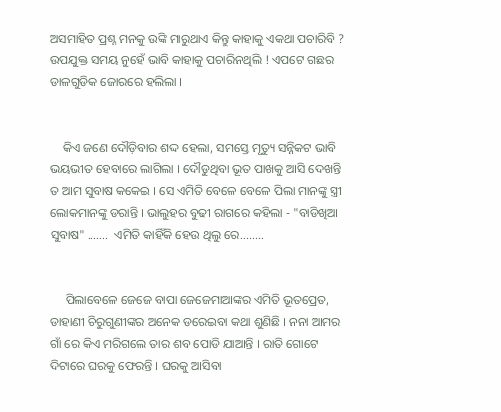ଅସମାହିତ ପ୍ରଶ୍ନ ମନକୁ ଉଙ୍କି ମାରୁଥାଏ କିନ୍ତୁ କାହାକୁ ଏକଥା ପଚାରିବି ? ଉପଯୁକ୍ତ ସମୟ ନୁହେଁ ଭାବି କାହାକୁ ପଚାରିନଥିଲି ! ଏପଟେ ଗଛର ଡାଳଗୁଡିକ ଜୋରରେ ହଲିଲା ।


    କିଏ ଜଣେ ଦୌଡ଼ିବାର ଶଦ୍ଦ ହେଲା, ସମସ୍ତେ ମୃତ୍ୟୁ ସନ୍ନିକଟ ଭାବି ଭୟଭୀତ ହେବାରେ ଲାଗିଲା । ଦୌଡୁଥିବା ଭୂତ ପାଖକୁ ଆସି ଦେଖନ୍ତି ତ ଆମ ସୁବାଷ କକେଇ । ସେ ଏମିତି ବେଳେ ବେଳେ ପିଲା ମାନଙ୍କୁ ସ୍ତ୍ରୀ ଲୋକମାନଙ୍କୁ ଡରାନ୍ତି । ଭାଲୁହର ବୁଢୀ ରାଗରେ କହିଲା - "ବାଡିଖିଆ ସୁବାଷ" .......  ଏମିତି କାହିଁକି ହେଉ ଥିଲୁ ରେ........


     ପିଲାବେଳେ ଜେଜେ ବାପା ଜେଜେମାଆଙ୍କର ଏମିତି ଭୂତପ୍ରେତ, ଡାହାଣୀ ଚିରୁଗୁଣୀଙ୍କର ଅନେକ ଡରେଇବା କଥା ଶୁଣିଛି । ନନା ଆମର ଗାଁ ରେ କିଏ ମରିଗଲେ ତାର ଶବ ପୋଡି ଯାଆନ୍ତି । ରାତି ଗୋଟେ ଦିଟାରେ ଘରକୁ ଫେରନ୍ତି । ଘରକୁ ଆସିବା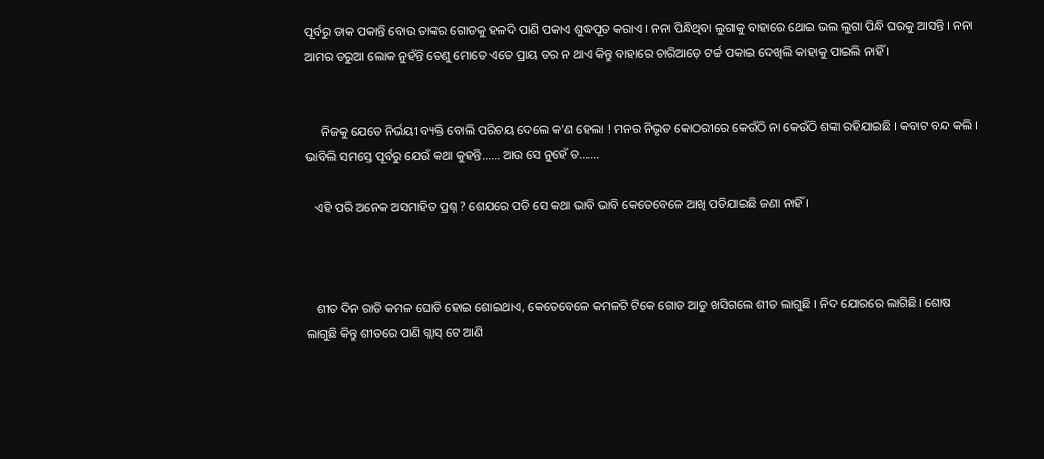ପୂର୍ବରୁ ଡାକ ପକାନ୍ତି ବୋଉ ତାଙ୍କର ଗୋଡକୁ ହଳଦି ପାଣି ପକାଏ ଶୁଦ୍ଧପୂତ କରାଏ । ନନା ପିନ୍ଧିଥିବା ଲୁଗାକୁ ବାହାରେ ଥୋଇ ଭଲ ଲୁଗା ପିନ୍ଧି ଘରକୁ ଆସନ୍ତି । ନନା ଆମର ଡରୁଆ ଲୋକ ନୁହଁନ୍ତି ତେଣୁ ମୋତେ ଏତେ ପ୍ରାୟ ଡର ନ ଥାଏ କିନ୍ତୁ ବାହାରେ ଚାରିଆଡ଼େ ଟର୍ଚ୍ଚ ପକାଇ ଦେଖିଲି କାହାକୁ ପାଇଲି ନାହିଁ ।


     ନିଜକୁ ଯେତେ ନିର୍ଭୟୀ ବ୍ୟକ୍ତି ବୋଲି ପରିଚୟ ଦେଲେ କ'ଣ ହେଲା ! ମନର ନିଭୃତ କୋଠରୀରେ କେଉଁଠି ନା କେଉଁଠି ଶଙ୍କା ରହିଯାଇଛି । କବାଟ ବନ୍ଦ କଲି । ଭାବିଲି ସମସ୍ତେ ପୂର୍ବରୁ ଯେଉଁ କଥା କୁହନ୍ତି...... ଆଉ ସେ ନୁହେଁ ତ.......

   ଏହି ପରି ଅନେକ ଅସମାହିତ ପ୍ରଶ୍ନ ? ଶେଯରେ ପଡି ସେ କଥା ଭାବି ଭାବି କେତେବେଳେ ଆଖି ପଡିଯାଇଛି ଜଣା ନାହିଁ ।



   ଶୀତ ଦିନ ରାତି କମଳ ଘୋଡି ହୋଇ ଶୋଇଥାଏ, କେତେବେଳେ କମଳଟି ଟିକେ ଗୋଡ ଆଡୁ ଖସିଗଲେ ଶୀତ ଲାଗୁଛି । ନିଦ ଯୋରରେ ଲାଗିଛି। ଶୋଷ ଲାଗୁଛି କିନ୍ତୁ ଶୀତରେ ପାଣି ଗ୍ଲାସ୍ ଟେ ଆଣି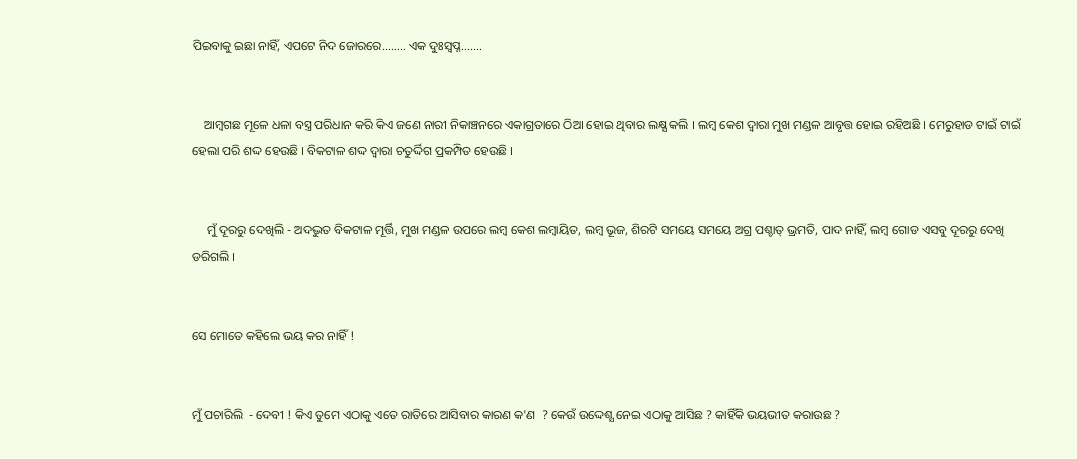ପିଇବାକୁ ଇଛା ନାହିଁ, ଏପଟେ ନିଦ ଜୋରରେ........ ଏକ ଦୁଃସ୍ବପ୍ନ.......


    ଆମ୍ବଗଛ ମୂଳେ ଧଳା ବସ୍ତ୍ର ପରିଧାନ କରି କିଏ ଜଣେ ନାରୀ ନିକାଞ୍ଚନରେ ଏକାଗ୍ରତାରେ ଠିଆ ହୋଇ ଥିବାର ଲକ୍ଷ୍ଯ କଲି । ଲମ୍ବ କେଶ ଦ୍ବାରା ମୁଖ ମଣ୍ଡଳ ଆବୃତ୍ତ ହୋଇ ରହିଅଛି । ମେରୁହାଡ ଟାଇଁ ଟାଇଁ ହେଲା ପରି ଶଦ୍ଦ ହେଉଛି । ବିକଟାଳ ଶଦ୍ଦ ଦ୍ଵାରା ଚତୁର୍ଦ୍ଦିଗ ପ୍ରକମ୍ପିତ ହେଉଛି ।


     ମୁଁ ଦୂରରୁ ଦେଖିଲି - ଅଦଦ୍ଭୁତ ବିକଟାଳ ମୂର୍ତ୍ତି, ମୁଖ ମଣ୍ଡଳ ଉପରେ ଲମ୍ବ କେଶ ଲମ୍ବାୟିତ, ଲମ୍ବ ଭୂଜ, ଶିରଟି ସମୟେ ସମୟେ ଅଗ୍ର ପଶ୍ଚାତ୍ ଭ୍ରମତି, ପାଦ ନାହିଁ, ଲମ୍ବ ଗୋଡ ଏସବୁ ଦୂରରୁ ଦେଖି ଡରିଗଲି ।


ସେ ମୋତେ କହିଲେ ଭୟ କର ନାହିଁ !


ମୁଁ ପଚାରିଲି  - ଦେବୀ ! କିଏ ତୁମେ ଏଠାକୁ ଏତେ ରାତିରେ ଆସିବାର କାରଣ କ'ଣ  ? କେଉଁ ଉଦ୍ଦେଶ୍ଯ ନେଇ ଏଠାକୁ ଆସିଛ ? କାହିଁକି ଭୟଭୀତ କରାଉଛ ?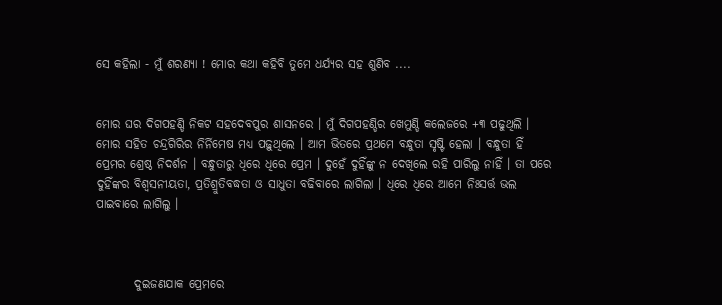ସେ କହିଲା - ମୁଁ ଶରଣ୍ୟା ! ମୋର କଥା କହିବି ତୁମେ ଧର୍ଯ୍ୟର ସହ ଶୁଣିବ ....


ମୋର ଘର ଦିଗପହଣ୍ଡି ନିକଟ ସହଦେବପୁର ଶାସନରେ । ମୁଁ ଦିଗପହଣ୍ଡିର ଖେମୁଣ୍ଡି କଲେଜରେ +୩ ପଢୁଥିଲି । ମୋର ସହିତ ଚନ୍ଦ୍ରଗିରିର ନିର୍ନିମେଷ ମଧ୍ୟ ପଢ଼ୁଥିଲେ । ଆମ ଭିତରେ ପ୍ରଥମେ ବନ୍ଧୁତା ସୃଷ୍ଟି ହେଲା । ବନ୍ଧୁତା ହିଁ ପ୍ରେମର ଶ୍ରେଷ୍ଠ ନିଦର୍ଶନ । ବନ୍ଧୁତାରୁ ଧିରେ ଧିରେ ପ୍ରେମ । ଦୁହେଁ ଦୁହିଁଙ୍କୁ ନ ଦେଖିଲେ ରହି ପାରିଲୁ ନାହିଁ । ତା ପରେ ଦୁହିଁଙ୍କର ବିଶ୍ବସନୀୟତା, ପ୍ରତିଶ୍ରୁତିବଦ୍ଧତା ଓ ସାଧୁତା ବଢିବାରେ ଲାଗିଲା । ଧିରେ ଧିରେ ଆମେ ନିଃସର୍ତ୍ତ ଭଲ ପାଇବାରେ ଲାଗିଲୁ ।



        ଦୁଇଜଣଯାକ ପ୍ରେମରେ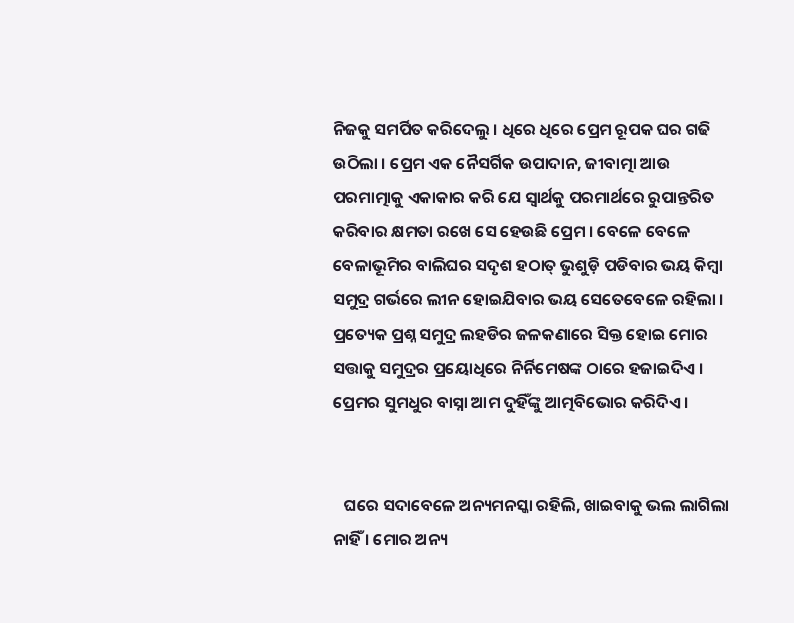ନିଜକୁ ସମର୍ପିତ କରିଦେଲୁ । ଧିରେ ଧିରେ ପ୍ରେମ ରୂପକ ଘର ଗଢି ଉଠିଲା । ପ୍ରେମ ଏକ ନୈସର୍ଗିକ ଉପାଦାନ, ଜୀବାତ୍ମା ଆଉ ପରମାତ୍ମାକୁ ଏକାକାର କରି ଯେ ସ୍ବାର୍ଥକୁ ପରମାର୍ଥରେ ରୁପାନ୍ତରିତ କରିବାର କ୍ଷମତା ରଖେ ସେ ହେଉଛି ପ୍ରେମ । ବେଳେ ବେଳେ ବେଳାଭୂମିର ବାଲିଘର ସଦୃଶ ହଠାତ୍ ଭୁଶୁଡ଼ି ପଡିବାର ଭୟ କିମ୍ବା ସମୁଦ୍ର ଗର୍ଭରେ ଲୀନ ହୋଇଯିବାର ଭୟ ସେତେବେଳେ ରହିଲା । ପ୍ରତ୍ୟେକ ପ୍ରଶ୍ନ ସମୁଦ୍ର ଲହଡିର ଜଳକଣାରେ ସିକ୍ତ ହୋଇ ମୋର ସତ୍ତାକୁ ସମୁଦ୍ରର ପ୍ରୟୋଧିରେ ନିର୍ନିମେଷଙ୍କ ଠାରେ ହଜାଇଦିଏ । ପ୍ରେମର ସୁମଧୁର ବାସ୍ନା ଆମ ଦୁହିଁଙ୍କୁ ଆତ୍ମବିଭୋର କରିଦିଏ ।


   ଘରେ ସଦାବେଳେ ଅନ୍ୟମନସ୍କା ରହିଲି, ଖାଇବାକୁ ଭଲ ଲାଗିଲା ନାହିଁ । ମୋର ଅନ୍ୟ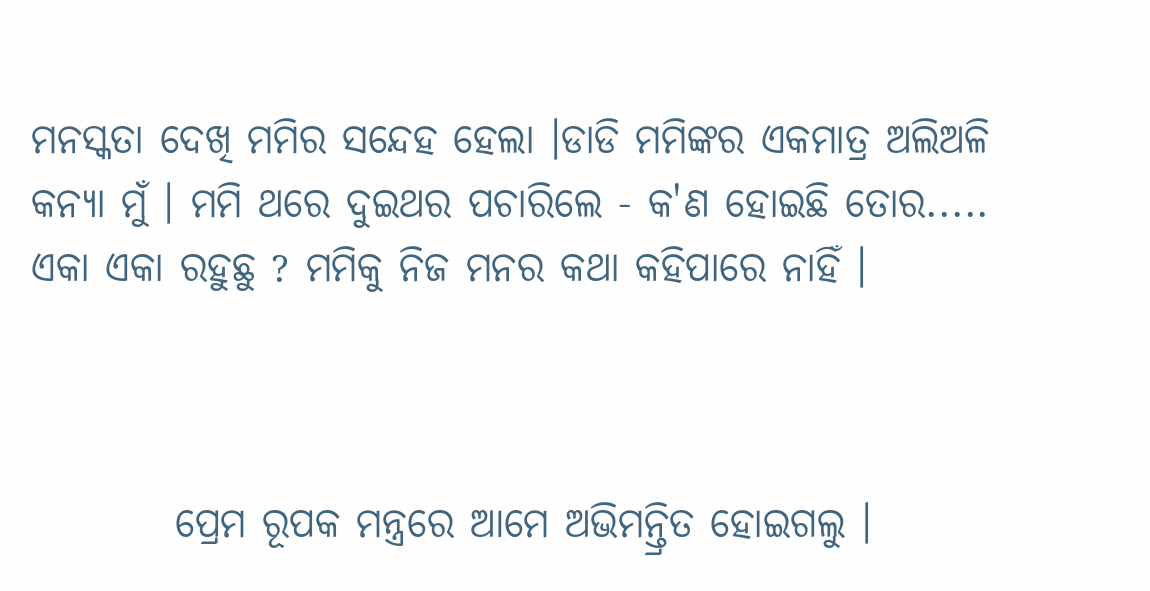ମନସ୍କତା ଦେଖି ମମିର ସନ୍ଦେହ ହେଲା ।ଡାଡି ମମିଙ୍କର ଏକମାତ୍ର ଅଲିଅଳି କନ୍ଯା ମୁଁ । ମମି ଥରେ ଦୁଇଥର ପଚାରିଲେ - କ'ଣ ହୋଇଛି ତୋର..... ଏକା ଏକା ରହୁଛୁ ? ମମିକୁ ନିଜ ମନର କଥା କହିପାରେ ନାହିଁ ।



         ପ୍ରେମ ରୂପକ ମନ୍ତ୍ରରେ ଆମେ ଅଭିମନ୍ତ୍ରିତ ହୋଇଗଲୁ ।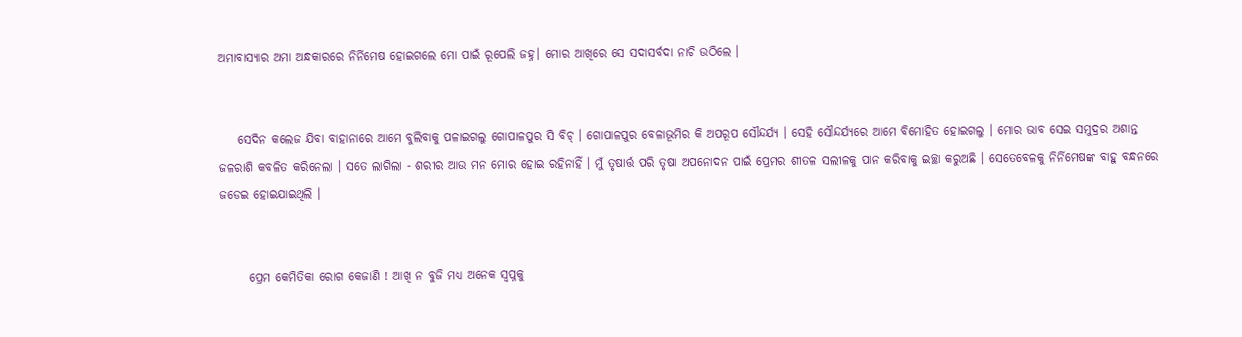ଅମାବାସ୍ୟାର ଅମା ଅନ୍ଧକାରରେ ନିର୍ନିମେଷ ହୋଇଗଲେ ମୋ ପାଇଁ ରୂପେଲି ଜହ୍ନ। ମୋର ଆଖିରେ ସେ ସଦାସର୍ବଦା ନାଚି ଉଠିଲେ ।


    ସେଦିନ କଲେଜ ଯିବା ବାହାନାରେ ଆମେ ବୁଲିବାକୁ ପଳାଇଗଲୁ ଗୋପାଳପୁର ସି ବିଚ୍ । ଗୋପାଳପୁର ବେଳାଭୂମିର କି ଅପରୂପ ସୌନ୍ଦର୍ଯ୍ୟ । ସେହି ସୌନ୍ଦର୍ଯ୍ୟରେ ଆମେ ବିମୋହିତ ହୋଇଗଲୁ । ମୋର ଭାବ ସେଇ ସମୁଦ୍ରର ଅଶାନ୍ତ ଜଳରାଶି କବଳିତ କରିନେଲା । ସତେ ଲାଗିଲା - ଶରୀର ଆଉ ମନ ମୋର ହୋଇ ରହିନାହିଁ । ମୁଁ ତୃଷାର୍ତ୍ତ ପରି ତୃଷା ଅପନୋଦନ ପାଇଁ ପ୍ରେମର ଶୀତଳ ସଲୀଳକୁ ପାନ କରିବାକୁ ଇଚ୍ଛା କରୁଅଛି । ସେତେବେଳକୁ ନିର୍ନିମେଷଙ୍କ ବାହୁ ବନ୍ଧନରେ ଜଡେଇ ହୋଇଯାଇଥିଲି ।


      ପ୍ରେମ କେମିତିକା ରୋଗ କେଜାଣି ! ଆଖି ନ ବୁଜି ମଧ୍ୟ ଅନେକ ସ୍ବପ୍ନକୁ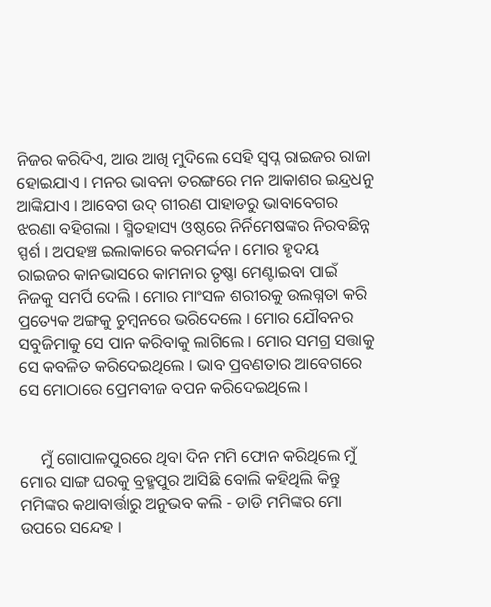ନିଜର କରିଦିଏ, ଆଉ ଆଖି ମୁଦିଲେ ସେହି ସ୍ବପ୍ନ ରାଇଜର ରାଜା ହୋଇଯାଏ । ମନର ଭାବନା ତରଙ୍ଗରେ ମନ ଆକାଶର ଇନ୍ଦ୍ରଧନୁ ଆଙ୍କିଯାଏ । ଆବେଗ ଉଦ୍ ଗୀରଣ ପାହାଡରୁ ଭାବାବେଗର ଝରଣା ବହିଗଲା । ସ୍ମିତହାସ୍ୟ ଓଷ୍ଠରେ ନିର୍ନିମେଷଙ୍କର ନିରବଛିନ୍ନ ସ୍ପର୍ଶ । ଅପହଞ୍ଚ ଇଲାକାରେ କରମର୍ଦ୍ଦନ । ମୋର ହୃଦୟ ରାଇଜର କାନଭାସରେ କାମନାର ତୃଷ୍ଣା ମେଣ୍ଟାଇବା ପାଇଁ ନିଜକୁ ସମର୍ପି ଦେଲି । ମୋର ମାଂସଳ ଶରୀରକୁ ଉଲଗ୍ନତା କରି ପ୍ରତ୍ୟେକ ଅଙ୍ଗକୁ ଚୁମ୍ବନରେ ଭରିଦେଲେ । ମୋର ଯୌବନର ସବୁଜିମାକୁ ସେ ପାନ କରିବାକୁ ଲାଗିଲେ । ମୋର ସମଗ୍ର ସତ୍ତାକୁ ସେ କବଳିତ କରିଦେଇଥିଲେ । ଭାବ ପ୍ରବଣତାର ଆବେଗରେ ସେ ମୋଠାରେ ପ୍ରେମବୀଜ ବପନ କରିଦେଇଥିଲେ ।


     ମୁଁ ଗୋପାଳପୁରରେ ଥିବା ଦିନ ମମି ଫୋନ କରିଥିଲେ ମୁଁ ମୋର ସାଙ୍ଗ ଘରକୁ ବ୍ରହ୍ମପୁର ଆସିଛି ବୋଲି କହିଥିଲି କିନ୍ତୁ ମମିଙ୍କର କଥାବାର୍ତ୍ତାରୁ ଅନୁଭବ କଲି - ଡାଡି ମମିଙ୍କର ମୋ ଉପରେ ସନ୍ଦେହ ।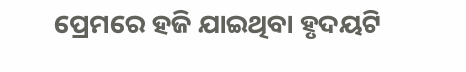ପ୍ରେମରେ ହଜି ଯାଇଥିବା ହୃଦୟଟି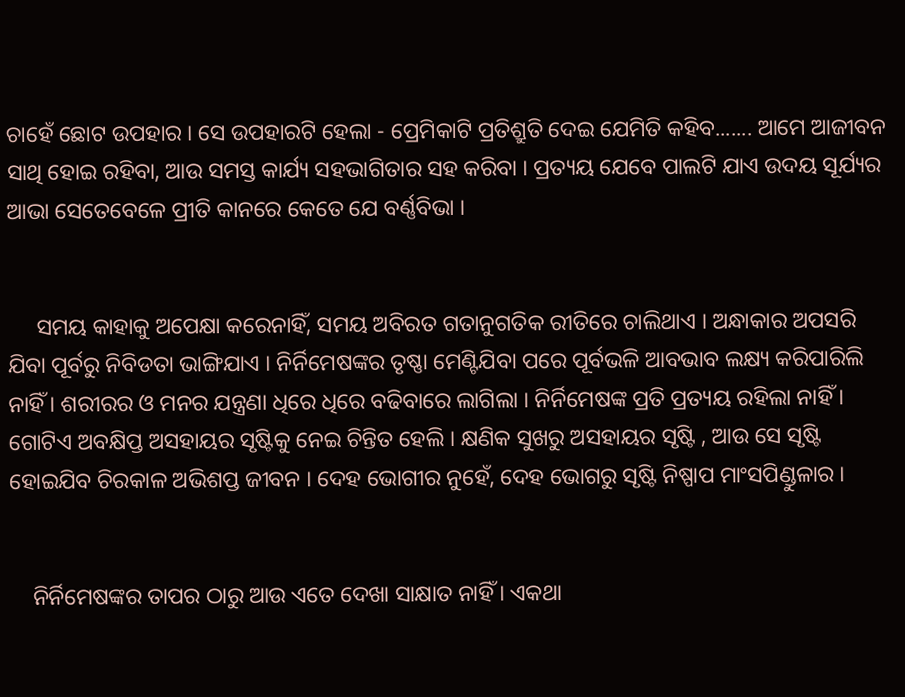ଚାହେଁ ଛୋଟ ଉପହାର । ସେ ଉପହାରଟି ହେଲା - ପ୍ରେମିକାଟି ପ୍ରତିଶ୍ରୁତି ଦେଇ ଯେମିତି କହିବ....... ଆମେ ଆଜୀବନ ସାଥି ହୋଇ ରହିବା, ଆଉ ସମସ୍ତ କାର୍ଯ୍ୟ ସହଭାଗିତାର ସହ କରିବା । ପ୍ରତ୍ୟୟ ଯେବେ ପାଲଟି ଯାଏ ଉଦୟ ସୂର୍ଯ୍ୟର ଆଭା ସେତେବେଳେ ପ୍ରୀତି କାନରେ କେତେ ଯେ ବର୍ଣ୍ଣବିଭା ।


     ସମୟ କାହାକୁ ଅପେକ୍ଷା କରେନାହିଁ, ସମୟ ଅବିରତ ଗତାନୁଗତିକ ରୀତିରେ ଚାଲିଥାଏ । ଅନ୍ଧାକାର ଅପସରି ଯିବା ପୂର୍ବରୁ ନିବିଡତା ଭାଙ୍ଗିଯାଏ । ନିର୍ନିମେଷଙ୍କର ତୃଷ୍ଣା ମେଣ୍ଟିଯିବା ପରେ ପୂର୍ବଭଳି ଆବଭାବ ଲକ୍ଷ୍ୟ କରିପାରିଲି ନାହିଁ । ଶରୀରର ଓ ମନର ଯନ୍ତ୍ରଣା ଧିରେ ଧିରେ ବଢିବାରେ ଲାଗିଲା । ନିର୍ନିମେଷଙ୍କ ପ୍ରତି ପ୍ରତ୍ୟୟ ରହିଲା ନାହିଁ । ଗୋଟିଏ ଅବକ୍ଷିପ୍ତ ଅସହାୟର ସୃଷ୍ଟିକୁ ନେଇ ଚିନ୍ତିତ ହେଲି । କ୍ଷଣିକ ସୁଖରୁ ଅସହାୟର ସୃଷ୍ଟି , ଆଉ ସେ ସୃଷ୍ଟି ହୋଇଯିବ ଚିରକାଳ ଅଭିଶପ୍ତ ଜୀବନ । ଦେହ ଭୋଗୀର ନୁହେଁ, ଦେହ ଭୋଗରୁ ସୃଷ୍ଟି ନିଷ୍ପାପ ମାଂସପିଣ୍ଡୁଳାର ।


    ନିର୍ନିମେଷଙ୍କର ତାପର ଠାରୁ ଆଉ ଏତେ ଦେଖା ସାକ୍ଷାତ ନାହିଁ । ଏକଥା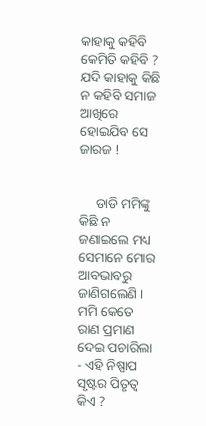କାହାକୁ କହିବି କେମିତି କହିବି ? ଯଦି କାହାକୁ କିଛି ନ କହିବି ସମାଜ ଆଖିରେ ହୋଇଯିବ ସେ ଜାରଜ !


     ଡାଡି ମମିଙ୍କୁ କିଛି ନ ଜଣାଇଲେ ମଧ୍ୟ ସେମାନେ ମୋର ଆବଭାବରୁ ଜାଣିଗଲେଣି । ମମି କେତେ ରାଣ ପ୍ରମାଣ ଦେଇ ପଚାରିଲା - ଏହି ନିଷ୍ପାପ ସୃଷ୍ଟର ପିତୃତ୍ବ କିଏ ?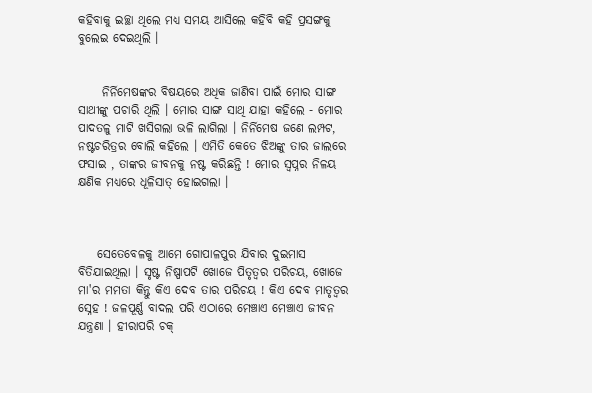କହିବାକୁ ଇଚ୍ଛା ଥିଲେ ମଧ୍ୟ ସମୟ ଆସିଲେ କହିବି କହି ପ୍ରସଙ୍ଗକୁ ବୁଲେଇ ଦେଇଥିଲି ।


     ନିର୍ନିମେଷଙ୍କର ବିଷୟରେ ଅଧିକ ଜାଣିବା ପାଇଁ ମୋର ସାଙ୍ଗ ସାଥୀଙ୍କୁ ପଚାରି ଥିଲି । ମୋର ସାଙ୍ଗ ସାଥି ଯାହା କହିଲେ - ମୋର ପାଦତଳୁ ମାଟି ଖସିଗଲା ଭଳି ଲାଗିଲା । ନିର୍ନିମେଷ ଜଣେ ଲମ୍ପଟ, ନଷ୍ଟଚରିତ୍ରର ବୋଲି କହିଲେ । ଏମିତି କେତେ ଝିଅଙ୍କୁ ତାର ଜାଲରେ ଫସାଇ , ତାଙ୍କର ଜୀବନକୁ ନଷ୍ଟ କରିଛନ୍ତି ! ମୋର ସ୍ବପ୍ନର ନିଳୟ କ୍ଷଣିକ ମଧ୍ୟରେ ଧୂଳିସାତ୍ ହୋଇଗଲା ।



    ସେତେବେଳକୁ ଆମେ ଗୋପାଳପୁର ଯିବାର ଦୁଇମାସ ବିତିଯାଇଥିଲା । ସୃଷ୍ଟ ନିଷ୍ପାପଟି ଖୋଜେ ପିତୃତ୍ୱର ପରିଚୟ, ଖୋଜେ ମା'ର ମମତା କିନ୍ତୁ କିଏ ଦେବ ତାର ପରିଚୟ ! କିଏ ଦେବ ମାତୃତ୍ୱର ସ୍ନେହ ! ଜଳପୂର୍ଣ୍ଣ ବାଦଲ ପରି ଏଠାରେ ମେଞ୍ଚାଏ ମେଞ୍ଚାଏ ଜୀବନ ଯନ୍ତ୍ରଣା । ହୀରାପରି ଚକ୍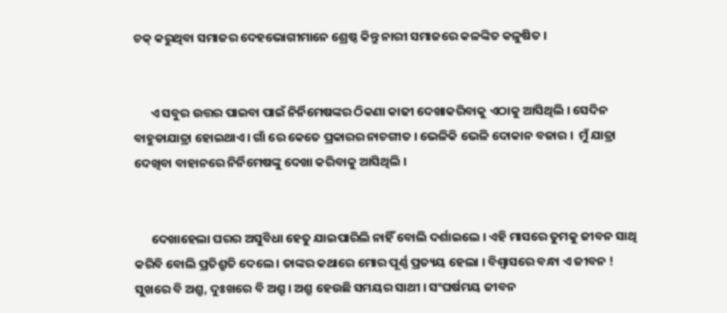ଚକ୍ କରୁଥିବା ସମାଜର ଦେହଭୋଗୀମାନେ ଶ୍ରେଷ୍ଠ କିନ୍ତୁ ନାରୀ ସମାଜରେ କଳଙ୍କିତ କଳୁଷିତ ।


      ଏ ସବୁର ଉତ୍ତର ପାଇବା ପାଇଁ ନିର୍ନିମେଷଙ୍କର ଠିକଣା କାଢୀ ଦେଖାକରିବାକୁ ଏଠାକୁ ଆସିଥିଲି । ସେଦିନ ବାହୁଡାଯାତ୍ରା ହୋଇଥାଏ । ଗାଁ ରେ କେତେ ପ୍ରକାରର ନାଚଗୀତ । ଭେଳିକି ଭେଳି ଦୋକାନ ବଜାର ।  ମୁଁ ଯାତ୍ରା ଦେଖିବା ବାହାନରେ ନିର୍ନିମେଷଙ୍କୁ ଦେଖା କରିବାକୁ ଆସିଥିଲି ।


      ଦେଖାହେଲା ଘରର ଅସୁବିଧା ହେତୁ ଯାଇପାରିଲି ନାହିଁ ବୋଲି ଦର୍ଶାଇଲେ । ଏହି ମାସରେ ତୁମକୁ ଜୀବନ ସାଥି କରିବି ବୋଲି ପ୍ରତିଶ୍ରୁତି ଦେଲେ । ତାଙ୍କର କଥାରେ ମୋର ପୂର୍ଣ୍ଣ ପ୍ରତ୍ୟୟ ହେଲା । ବିଶ୍ବାସରେ ବନ୍ଧା ଏ ଜୀବନ ! ସୁଖରେ ବି ଅଶ୍ରୁ, ଦୁଃଖରେ ବି ଅଶ୍ରୁ । ଅଶ୍ରୁ ହେଉଛି ସମୟର ସାଥୀ । ସଂଘର୍ଷମୟ ଜୀବନ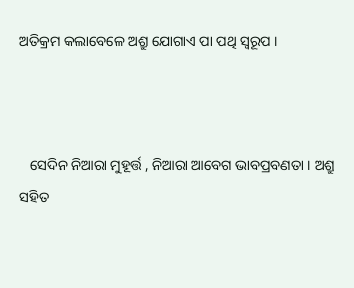ଅତିକ୍ରମ କଲାବେଳେ ଅଶ୍ରୁ ଯୋଗାଏ ପା ପଥି ସ୍ବରୂପ ।



   ସେଦିନ ନିଆରା ମୁହୂର୍ତ୍ତ , ନିଆରା ଆବେଗ ଭାବପ୍ରବଣତା । ଅଶ୍ରୁ ସହିତ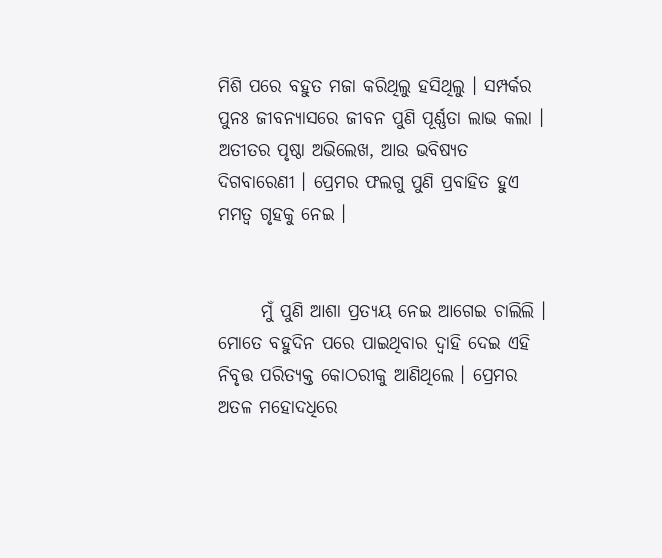ମିଶି ପରେ ବହୁତ ମଜା କରିଥିଲୁ ହସିଥିଲୁ । ସମ୍ପର୍କର ପୁନଃ ଜୀବନ୍ୟାସରେ ଜୀବନ ପୁଣି ପୂର୍ଣ୍ଣତା ଲାଭ କଲା । ଅତୀତର ପୃଷ୍ଠା ଅଭିଲେଖ, ଆଉ ଭବିଷ୍ୟତ ଦିଗବାରେଣୀ । ପ୍ରେମର ଫଲଗୁ ପୁଣି ପ୍ରବାହିତ ହୁଏ ମମତ୍ବ ଗୃହକୁ ନେଇ ।


      ମୁଁ ପୁଣି ଆଶା ପ୍ରତ୍ୟୟ ନେଇ ଆଗେଇ ଚାଲିଲି । ମୋତେ ବହୁଦିନ ପରେ ପାଇଥିବାର ଦ୍ବାହି ଦେଇ ଏହି ନିବୃତ୍ତ ପରିତ୍ଯକ୍ତ କୋଠରୀକୁ ଆଣିଥିଲେ । ପ୍ରେମର ଅତଳ ମହୋଦଧିରେ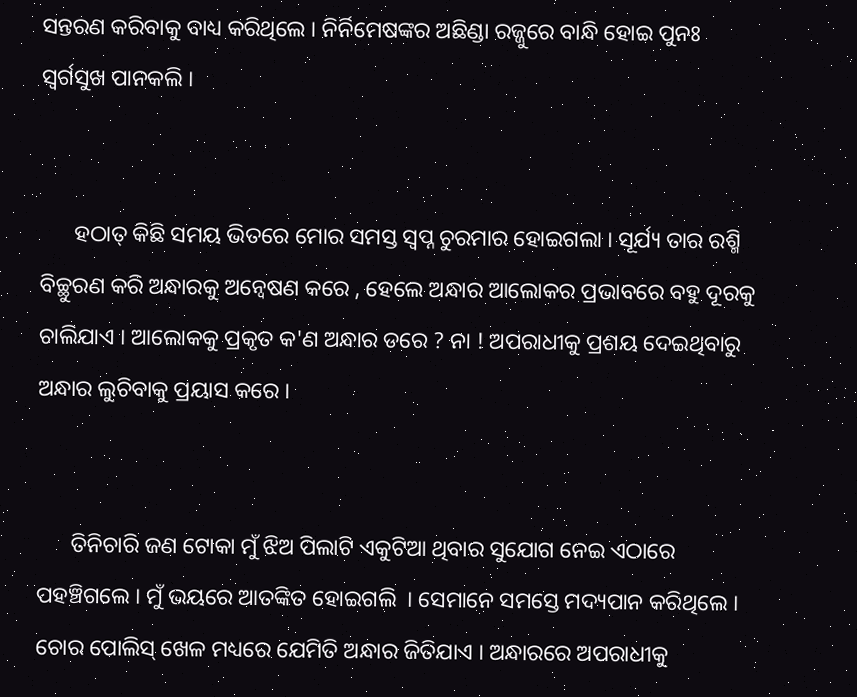ସନ୍ତରଣ କରିବାକୁ ବାଧ୍ୟ କରିଥିଲେ । ନିର୍ନିମେଷଙ୍କର ଅଛିଣ୍ଡା ରଜ୍ଜୁରେ ବାନ୍ଧି ହୋଇ ପୁନଃ ସ୍ବର୍ଗସୁଖ ପାନକଲି ।


      ହଠାତ୍ କିଛି ସମୟ ଭିତରେ ମୋର ସମସ୍ତ ସ୍ବପ୍ନ ଚୁରମାର ହୋଇଗଲା । ସୂର୍ଯ୍ୟ ତାର ରଶ୍ମି ବିଚ୍ଛୁରଣ କରି ଅନ୍ଧାରକୁ ଅନ୍ବେଷଣ କରେ , ହେଲେ ଅନ୍ଧାର ଆଲୋକର ପ୍ରଭାବରେ ବହୁ ଦୂରକୁ ଚାଲିଯାଏ । ଆଲୋକକୁ ପ୍ରକୃତ କ'ଣ ଅନ୍ଧାର ଡରେ ? ନା ! ଅପରାଧୀକୁ ପ୍ରଶୟ ଦେଇଥିବାରୁ ଅନ୍ଧାର ଲୁଚିବାକୁ ପ୍ରୟାସ କରେ ।


      ତିନିଚାରି ଜଣ ଟୋକା ମୁଁ ଝିଅ ପିଲାଟି ଏକୁଟିଆ ଥିବାର ସୁଯୋଗ ନେଇ ଏଠାରେ ପହଞ୍ଚିଗଲେ । ମୁଁ ଭୟରେ ଆତଙ୍କିତ ହୋଇଗଲି  । ସେମାନେ ସମସ୍ତେ ମଦ୍ୟପାନ କରିଥିଲେ । ଚୋର ପୋଲିସ୍ ଖେଳ ମଧ୍ୟରେ ଯେମିତି ଅନ୍ଧାର ଜିତିଯାଏ । ଅନ୍ଧାରରେ ଅପରାଧୀକୁ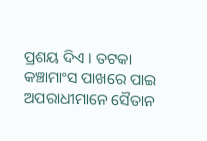ପ୍ରଶୟ ଦିଏ । ତଟକା କଞ୍ଚାମାଂସ ପାଖରେ ପାଇ ଅପରାଧୀମାନେ ସୈତାନ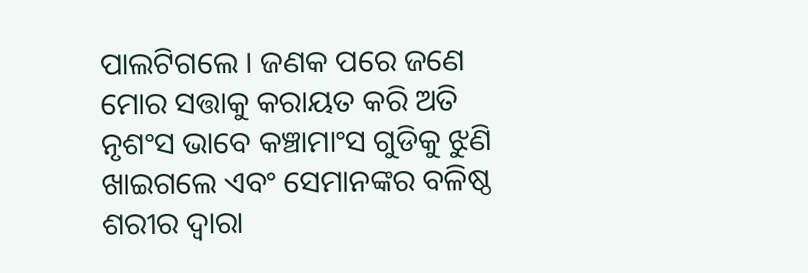ପାଲଟିଗଲେ । ଜଣକ ପରେ ଜଣେ ମୋର ସତ୍ତାକୁ କରାୟତ କରି ଅତି ନୃଶଂସ ଭାବେ କଞ୍ଚାମାଂସ ଗୁଡିକୁ ଝୁଣି ଖାଇଗଲେ ଏବଂ ସେମାନଙ୍କର ବଳିଷ୍ଠ ଶରୀର ଦ୍ବାରା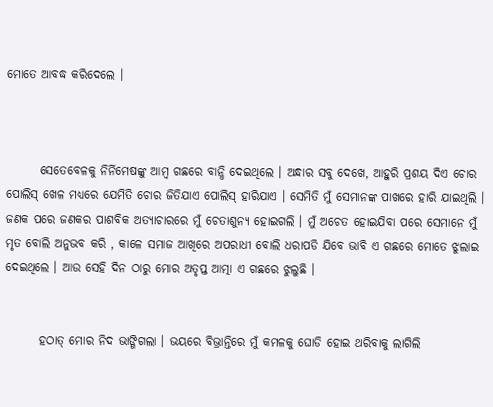ମୋତେ ଆବଦ୍ଧ କରିଦେଲେ ।



       ସେତେବେଳକୁ ନିର୍ନିମେଷଙ୍କୁ ଆମ୍ବ ଗଛରେ ବାନ୍ଧି ଦେଇଥିଲେ । ଅନ୍ଧାର ସବୁ ଦେଖେ, ଆହୁରି ପ୍ରଶୟ ଦିଏ ଚୋର ପୋଲିସ୍ ଖେଳ ମଧ୍ୟରେ ଯେମିତି ଚୋର ଜିତିଯାଏ ପୋଲିସ୍ ହାରିଯାଏ । ସେମିତି ମୁଁ ସେମାନଙ୍କ ପାଖରେ ହାରି ଯାଇଥିଲି । ଜଣକ ପରେ ଜଣକର ପାଶବିକ ଅତ୍ଯାଚାରରେ ମୁଁ ଚେତାଶୁନ୍ଯ ହୋଇଗଲି । ମୁଁ ଅଚେତ ହୋଇଯିବା ପରେ ସେମାନେ ମୁଁ ମୃତ ବୋଲି ଅନୁଭବ କରି , କାଳେ ସମାଜ ଆଖିରେ ଅପରାଧୀ ବୋଲି ଧରାପଡି ଯିବେ ଭାବି ଏ ଗଛରେ ମୋତେ ଝୁଲାଇ ଦେଇଥିଲେ । ଆଉ ସେହି ଦିନ ଠାରୁ ମୋର ଅତୃପ୍ତ ଆତ୍ମା ଏ ଗଛରେ ଝୁଲୁଛି ।


       ହଠାତ୍ ମୋର ନିଦ ଭାଙ୍ଗିଗଲା । ଭୟରେ ବିଭ୍ରାନ୍ତିରେ ମୁଁ କମଳକୁ ଘୋଡି ହୋଇ ଥରିବାକୁ ଲାଗିଲି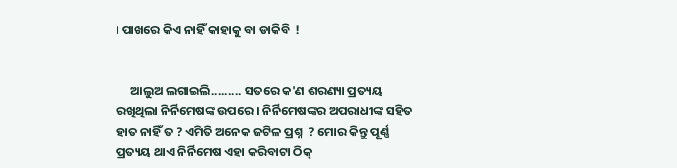। ପାଖରେ କିଏ ନାହିଁ କାହାକୁ ବା ଡାକିବି  !


     ଆଲୁଅ ଲଗାଇଲି......... ସତରେ କ'ଣ ଶରଣ୍ୟା ପ୍ରତ୍ୟୟ ରଖିଥିଲା ନିର୍ନିମେଷଙ୍କ ଉପରେ । ନିର୍ନିମେଷଙ୍କର ଅପରାଧୀଙ୍କ ସହିତ ହାତ ନାହିଁ ତ ? ଏମିତି ଅନେକ ଜଟିଳ ପ୍ରଶ୍ନ  ? ମୋର କିନ୍ତୁ ପୂର୍ଣ୍ଣ ପ୍ରତ୍ୟୟ ଥାଏ ନିର୍ନିମେଷ ଏହା କରିବାଟା ଠିକ୍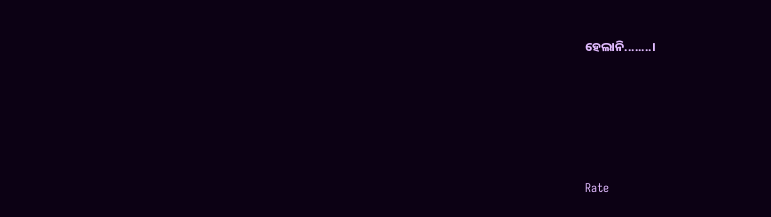ହେଲାନି........।





Rate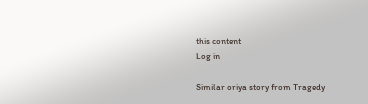this content
Log in

Similar oriya story from Tragedy